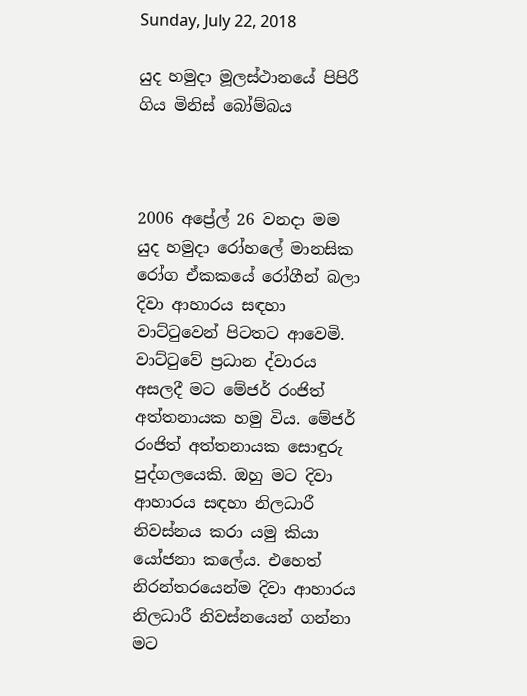Sunday, July 22, 2018

යුද හමුදා මූලස්ථානයේ පිපිරී ගිය මිනිස් බෝම්බය



2006 අප්‍රේල් 26 වනදා මම යුද හමුදා රෝහලේ මානසික රෝග ඒකකයේ රෝගීන් බලා දිවා ආහාරය සඳහා වාට්ටුවෙන් පිටතට ආවෙමි. වාට්ටුවේ ප්‍රධාන ද්වාරය අසලදී මට මේජර් රංජිත් අත්තනායක හමු විය. මේජර් රංජිත් අත්තනායක සොඳුරු පුද්ගලයෙකි. ඔහු මට දිවා ආහාරය සඳහා නිලධාරී නිවස්නය කරා යමු කියා යෝජනා කලේය. එහෙත් නිරන්තරයෙන්ම දිවා ආහාරය නිලධාරී නිවස්නයෙන් ගන්නා මට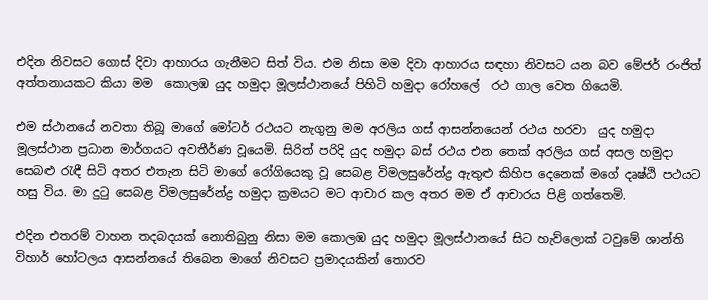එදින නිවසට ගොස් දිවා ආහාරය ගැනීමට සිත් විය. එම නිසා මම දිවා ආහාරය සඳහා නිවසට යන බව මේජර් රංජිත් අත්තනායකට කියා මම  කොලඹ යුද හමුදා මූලස්ථානයේ පිහිටි හමුදා රෝහලේ  රථ ගාල වෙත ගියෙමි.

එම ස්ථානයේ නවතා තිබූ මාගේ මෝටර් රථයට නැගුනු මම අරලිය ගස් ආසන්නයෙන් රථය හරවා  යුද හමුදා මූලස්ථාන ප්‍රධාන මාර්ගයට අවතීර්ණ වූයෙමි. සිරිත් පරිදි යුද හමුදා බස් රථය එන තෙක් අරලිය ගස් අසල හමුදා සෙබළු රැඳී සිටි අතර එතැන සිටි මාගේ රෝගියෙකු වූ සෙබළ විමලසුරේන්ද්‍ර ඇතුළු කිහිප දෙනෙක් මගේ දෘෂ්ඨි පථයට හසු විය. මා දුටු සෙබළ විමලසුරේන්ද්‍ර හමුදා ක්‍රමයට මට ආචාර කල අතර මම ඒ ආචාරය පිළි ගත්තෙමි.

එදින එතරම් වාහන තදබදයක් නොතිබුනු නිසා මම කොලඹ යුද හමුදා මූලස්ථානයේ සිට හැව්ලොක් ටවුමේ ශාන්ති විහාර් හෝටලය ආසන්නයේ තිබෙන මාගේ නිවසට ප්‍රමාදයකින් තොරව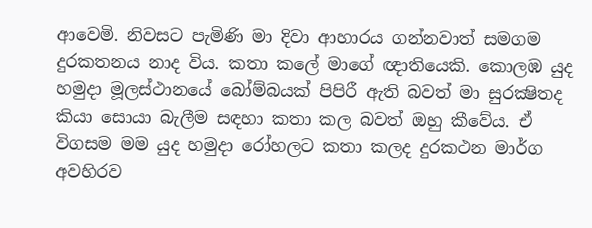ආවෙමි. නිවසට පැමිණි මා දිවා ආහාරය ගන්නවාත් සමගම දුරකතනය නාද විය. කතා කලේ මාගේ ඥාතියෙකි. කොලඹ යුද හමුදා මූලස්ථානයේ බෝම්බයක් පිපිරී ඇති බවත් මා සුරක්‍ෂිතද කියා සොයා බැලීම සඳහා කතා කල බවත් ඔහු කීවේය. ඒ විගසම මම යුද හමුදා රෝහලට කතා කලද දුරකථන මාර්ග අවහිරව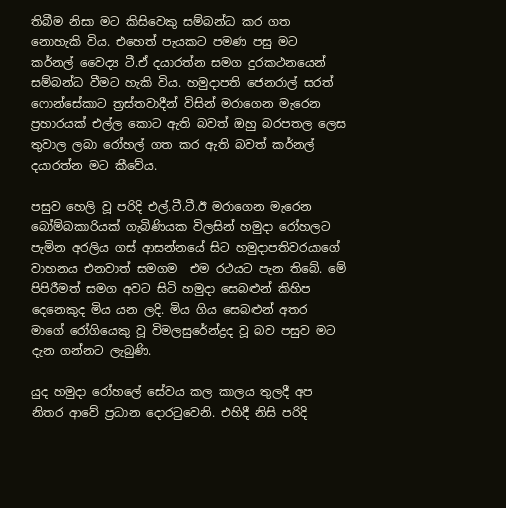තිබීම නිසා මට කිසිවෙකු සම්බන්ධ කර ගත නොහැකි විය. එහෙත් පැයකට පමණ පසු මට කර්නල් වෛද්‍ය ටී.ඒ දයාරත්න සමග දුරකථනයෙන් සම්බන්ධ වීමට හැකි විය. හමුදාපති ජෙනරාල් සරත් ෆොන්සේකාට ත්‍රස්තවාදීන් විසින් මරාගෙන මැරෙන ප්‍රහාරයක් එල්ල කොට ඇති බවත් ඔහු බරපතල ලෙස තුවාල ලබා රෝහල් ගත කර ඇති බවත් කර්නල් දයාරත්න මට කීවේය.

පසුව හෙලි වූ පරිදි එල්.ටී.ටී.ඊ මරාගෙන මැරෙන බෝම්බකාරියක් ගැබිණියක විලසින් හමුදා රෝහලට පැමින අරලිය ගස් ආසන්නයේ සිට හමුදාපතිවරයාගේ වාහනය එනවාත් සමගම  එම රථයට පැන තිබේ. මේ පිපිරීමත් සමග අවට සිටි හමුදා සෙබළුන් කිහිප දෙනෙකුද මිය යන ලදි. මිය ගිය සෙබළුන් අතර මාගේ රෝගියෙකු වූ විමලසුරේන්ද්‍රද වූ බව පසුව මට දැන ගන්නට ලැබුණි.

යුද හමුදා රෝහලේ සේවය කල කාලය තුලදී අප නිතර ආවේ ප්‍රධාන දොරටුවෙනි. එහිදී නිසි පරිදි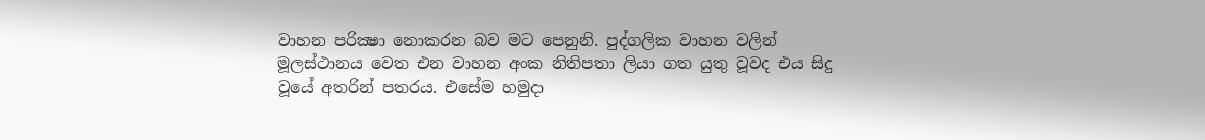වාහන පරික්‍ෂා නොකරන බව මට පෙනුනි. පුද්ගලික වාහන වලින් මූලස්ථානය වෙත එන වාහන අංක නිතිපතා ලියා ගත යුතු වූවද එය සිදු වූයේ අතරින් පතරය. එසේම හමුදා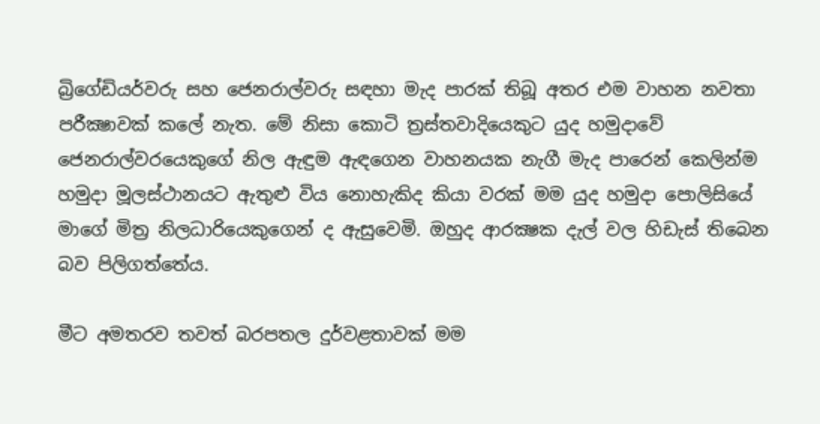බ්‍රිගේඩියර්වරු සහ ජෙනරාල්වරු සඳහා මැද පාරක් තිබූ අතර එම වාහන නවතා පරීක්‍ෂාවක් කලේ නැත. මේ නිසා කොටි ත්‍රස්තවාදියෙකුට යුද හමුදාවේ ජෙනරාල්වරයෙකුගේ නිල ඇඳුම ඇඳගෙන වාහනයක නැගී මැද පාරෙන් කෙලින්ම හමුදා මූලස්ථානයට ඇතුළු විය නොහැකිද කියා වරක් මම යුද හමුදා පොලිසියේ මාගේ මිත්‍ර නිලධාරියෙකුගෙන් ද ඇසුවෙමි. ඔහුද ආරක්‍ෂක දැල් වල හිඩැස් තිබෙන බව පිලිගත්තේය.

මීට අමතරව තවත් බරපතල දුර්වළතාවක් මම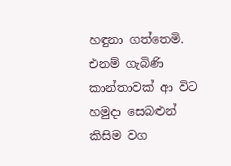හඳුනා ගත්තෙමි. එනම් ගැබිණි කාන්තාවක් ආ විට හමුදා සෙබළුන් කිසිම වග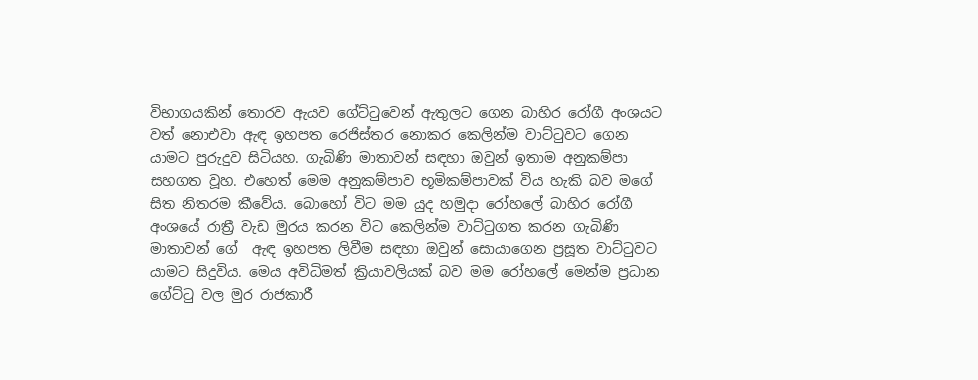විභාගයකින් තොරව ඇයව ගේට්ටුවෙන් ඇතුලට ගෙන බාහිර රෝගී අංශයට වත් නොඑවා ඇඳ ඉහපත රෙජිස්තර නොකර කෙලින්ම වාට්ටුවට ගෙන  යාමට පුරුදුව සිටියහ. ගැබිණි මාතාවන් සඳහා ඔවුන් ඉතාම අනුකම්පා සහගත වූහ. එහෙත් මෙම අනුකම්පාව භූමිකම්පාවක් විය හැකි බව මගේ සිත නිතරම කීවේය. බොහෝ විට මම යුද හමුදා රෝහලේ බාහිර රෝගී අංශයේ රාත්‍රී වැඩ මුරය කරන විට කෙලින්ම වාට්ටුගත කරන ගැබිණි මාතාවන් ගේ  ඇඳ ඉහපත ලිවීම සඳහා ඔවුන් සොයාගෙන ප්‍රසූත වාට්ටුවට යාමට සිදුවිය. මෙය අවිධිමත් ක්‍රියාවලියක් බව මම රෝහලේ මෙන්ම ප්‍රධාන ගේට්ටු වල මුර රාජකාරී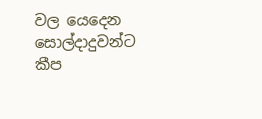වල යෙදෙන සොල්දාදුවන්ට කීප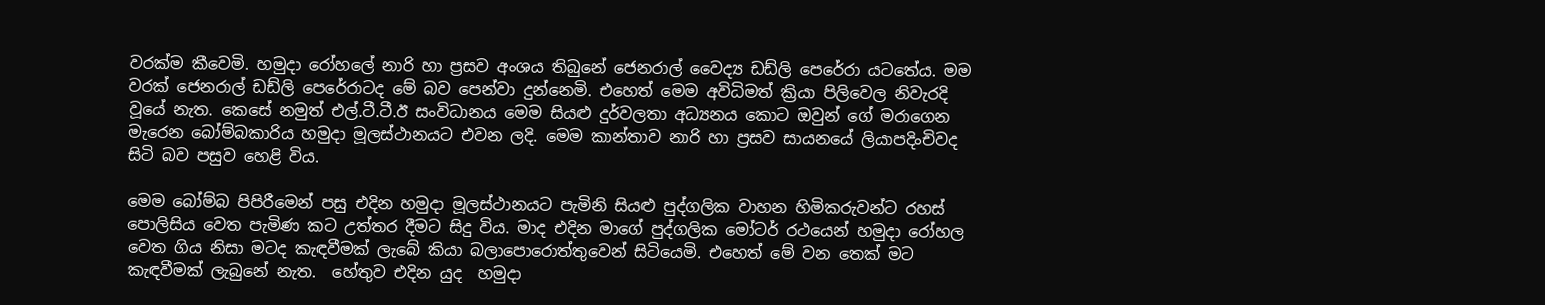වරක්ම කීවෙමි. හමුදා රෝහලේ නාරි හා ප්‍රසව අංශය තිබුනේ ජෙනරාල් වෛද්‍ය ඩඩ්ලි පෙරේරා යටතේය. මම වරක් ජෙනරාල් ඩඩ්ලි පෙරේරාටද මේ බව පෙන්වා දුන්නෙමි. එහෙත් මෙම අවිධිමත් ක්‍රියා පිලිවෙල නිවැරදි වූයේ නැත. කෙසේ නමුත් එල්.ටී.ටී.ඊ සංවිධානය මෙම සියළු දුර්වලතා අධ්‍යනය කොට ඔවුන් ගේ මරාගෙන මැරෙන බෝම්බකාරිය හමුදා මූලස්ථානයට එවන ලදි. මෙම කාන්තාව නාරි හා ප්‍රසව සායනයේ ලියාපදිංචිවද සිටි බව පසුව හෙළි විය.

මෙම බෝම්බ පිපිරීමෙන් පසු එදින හමුදා මූලස්ථානයට පැමිනි සියළු පුද්ගලික වාහන හිමිකරුවන්ට රහස් පොලිසිය වෙත පැමිණ කට උත්තර දීමට සිදු විය. මාද එදින මාගේ පුද්ගලික මෝටර් රථයෙන් හමුදා රෝහල වෙත ගිය නිසා මටද කැඳවීමක් ලැබේ කියා බලාපොරොත්තුවෙන් සිටියෙමි. එහෙත් මේ වන තෙක් මට කැඳවීමක් ලැබුනේ නැත.  හේතුව එදින යුද  හමුදා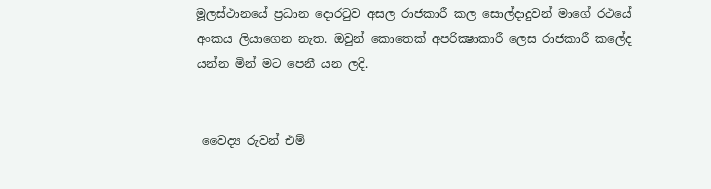මූලස්ථානයේ ප්‍රධාන දොරටුව අසල රාජකාරී කල සොල්දාදුවන් මාගේ රථයේ අංකය ලියාගෙන නැත. ඔවුන් කොතෙක් අපරික්‍ෂාකාරී ලෙස රාජකාරී කලේද යන්න මින් මට පෙනී යන ලදි.


 වෛද්‍ය රුවන් එම්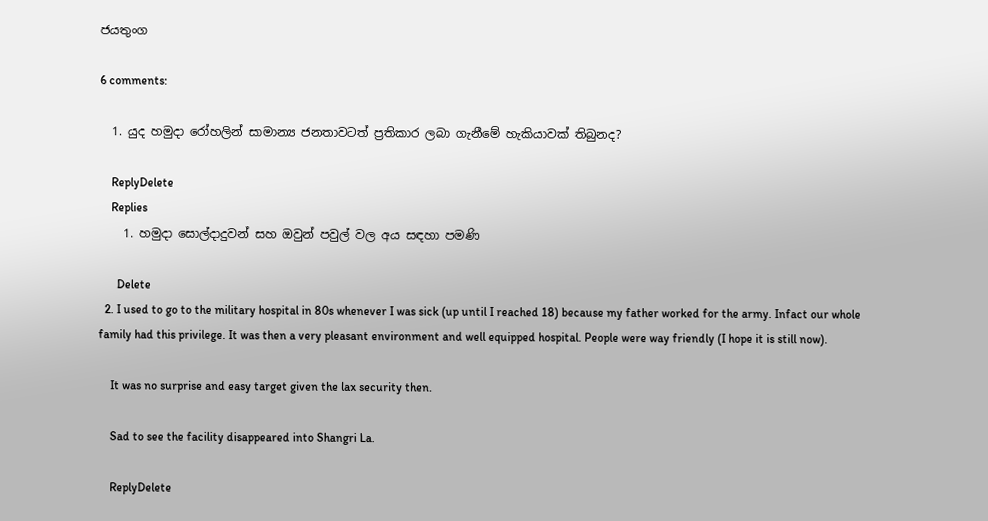ජයතුංග

6 comments:

  1. යුද හමුදා රෝහලින් සාමාන්‍ය ජනතාවටත් ප්‍රතිකාර ලබා ගැනීමේ හැකියාවක් තිබුනද?

    ReplyDelete
    Replies
    1. හමුදා සොල්දාදුවන් සහ ඔවුන් පවුල් වල අය සඳහා පමණි

      Delete
  2. I used to go to the military hospital in 80s whenever I was sick (up until I reached 18) because my father worked for the army. Infact our whole family had this privilege. It was then a very pleasant environment and well equipped hospital. People were way friendly (I hope it is still now).

    It was no surprise and easy target given the lax security then.

    Sad to see the facility disappeared into Shangri La.

    ReplyDelete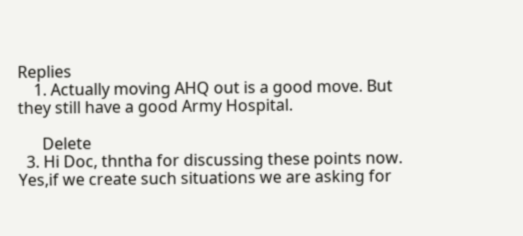Replies
    1. Actually moving AHQ out is a good move. But they still have a good Army Hospital.

      Delete
  3. Hi Doc, thntha for discussing these points now. Yes,if we create such situations we are asking for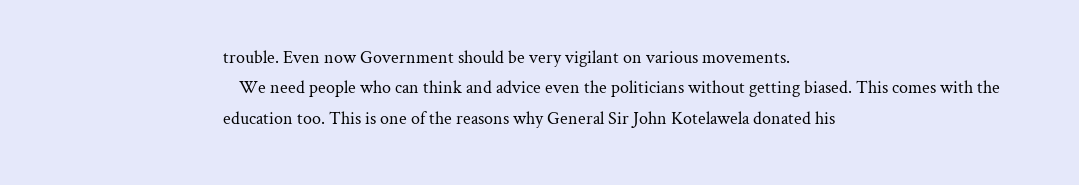trouble. Even now Government should be very vigilant on various movements.
    We need people who can think and advice even the politicians without getting biased. This comes with the education too. This is one of the reasons why General Sir John Kotelawela donated his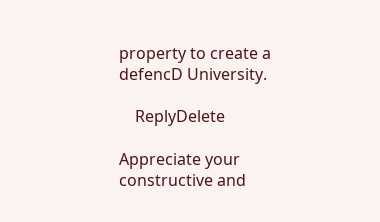property to create a defencD University.

    ReplyDelete

Appreciate your constructive and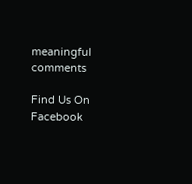meaningful comments

Find Us On Facebook